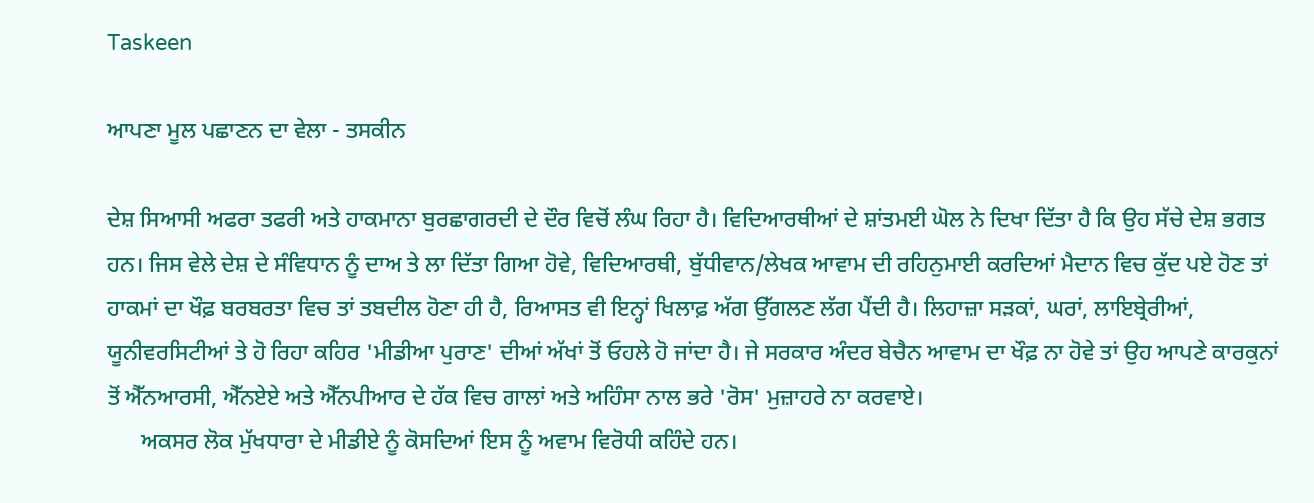Taskeen

ਆਪਣਾ ਮੂਲ ਪਛਾਣਨ ਦਾ ਵੇਲਾ - ਤਸਕੀਨ

ਦੇਸ਼ ਸਿਆਸੀ ਅਫਰਾ ਤਫਰੀ ਅਤੇ ਹਾਕਮਾਨਾ ਬੁਰਛਾਗਰਦੀ ਦੇ ਦੌਰ ਵਿਚੋਂ ਲੰਘ ਰਿਹਾ ਹੈ। ਵਿਦਿਆਰਥੀਆਂ ਦੇ ਸ਼ਾਂਤਮਈ ਘੋਲ ਨੇ ਦਿਖਾ ਦਿੱਤਾ ਹੈ ਕਿ ਉਹ ਸੱਚੇ ਦੇਸ਼ ਭਗਤ ਹਨ। ਜਿਸ ਵੇਲੇ ਦੇਸ਼ ਦੇ ਸੰਵਿਧਾਨ ਨੂੰ ਦਾਅ ਤੇ ਲਾ ਦਿੱਤਾ ਗਿਆ ਹੋਵੇ, ਵਿਦਿਆਰਥੀ, ਬੁੱਧੀਵਾਨ/ਲੇਖਕ ਆਵਾਮ ਦੀ ਰਹਿਨੁਮਾਈ ਕਰਦਿਆਂ ਮੈਦਾਨ ਵਿਚ ਕੁੱਦ ਪਏ ਹੋਣ ਤਾਂ ਹਾਕਮਾਂ ਦਾ ਖੌਫ਼ ਬਰਬਰਤਾ ਵਿਚ ਤਾਂ ਤਬਦੀਲ ਹੋਣਾ ਹੀ ਹੈ, ਰਿਆਸਤ ਵੀ ਇਨ੍ਹਾਂ ਖਿਲਾਫ਼ ਅੱਗ ਉੱਗਲਣ ਲੱਗ ਪੈਂਦੀ ਹੈ। ਲਿਹਾਜ਼ਾ ਸੜਕਾਂ, ਘਰਾਂ, ਲਾਇਬ੍ਰੇਰੀਆਂ, ਯੂਨੀਵਰਸਿਟੀਆਂ ਤੇ ਹੋ ਰਿਹਾ ਕਹਿਰ 'ਮੀਡੀਆ ਪੁਰਾਣ' ਦੀਆਂ ਅੱਖਾਂ ਤੋਂ ਓਹਲੇ ਹੋ ਜਾਂਦਾ ਹੈ। ਜੇ ਸਰਕਾਰ ਅੰਦਰ ਬੇਚੈਨ ਆਵਾਮ ਦਾ ਖੌਫ਼ ਨਾ ਹੋਵੇ ਤਾਂ ਉਹ ਆਪਣੇ ਕਾਰਕੁਨਾਂ ਤੋਂ ਐੱਨਆਰਸੀ, ਐੱਨਏਏ ਅਤੇ ਐੱਨਪੀਆਰ ਦੇ ਹੱਕ ਵਿਚ ਗਾਲਾਂ ਅਤੇ ਅਹਿੰਸਾ ਨਾਲ ਭਰੇ 'ਰੋਸ' ਮੁਜ਼ਾਹਰੇ ਨਾ ਕਰਵਾਏ।
      ਅਕਸਰ ਲੋਕ ਮੁੱਖਧਾਰਾ ਦੇ ਮੀਡੀਏ ਨੂੰ ਕੋਸਦਿਆਂ ਇਸ ਨੂੰ ਅਵਾਮ ਵਿਰੋਧੀ ਕਹਿੰਦੇ ਹਨ।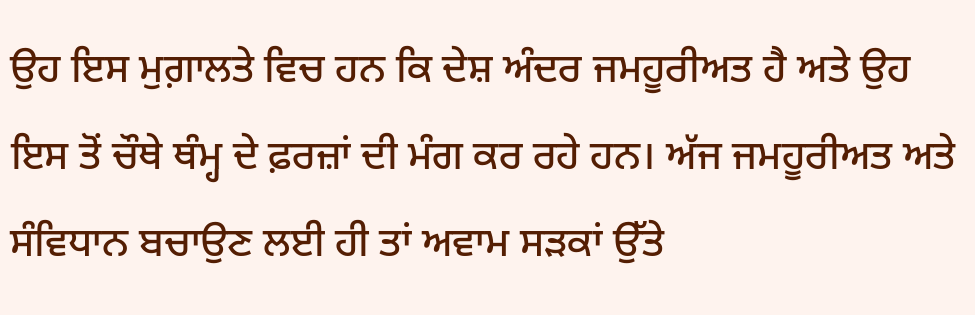ਉਹ ਇਸ ਮੁਗ਼ਾਲਤੇ ਵਿਚ ਹਨ ਕਿ ਦੇਸ਼ ਅੰਦਰ ਜਮਹੂਰੀਅਤ ਹੈ ਅਤੇ ਉਹ ਇਸ ਤੋਂ ਚੌਥੇ ਥੰਮ੍ਹ ਦੇ ਫ਼ਰਜ਼ਾਂ ਦੀ ਮੰਗ ਕਰ ਰਹੇ ਹਨ। ਅੱਜ ਜਮਹੂਰੀਅਤ ਅਤੇ ਸੰਵਿਧਾਨ ਬਚਾਉਣ ਲਈ ਹੀ ਤਾਂ ਅਵਾਮ ਸੜਕਾਂ ਉੱਤੇ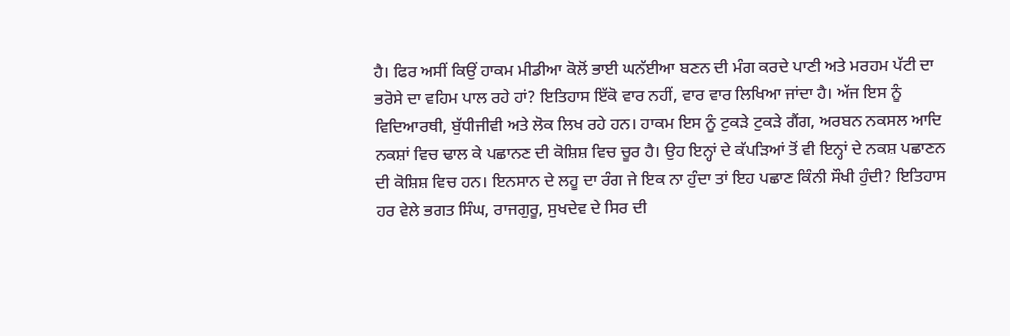ਹੈ। ਫਿਰ ਅਸੀਂ ਕਿਉਂ ਹਾਕਮ ਮੀਡੀਆ ਕੋਲੋਂ ਭਾਈ ਘਨੱਈਆ ਬਣਨ ਦੀ ਮੰਗ ਕਰਦੇ ਪਾਣੀ ਅਤੇ ਮਰਹਮ ਪੱਟੀ ਦਾ ਭਰੋਸੇ ਦਾ ਵਹਿਮ ਪਾਲ ਰਹੇ ਹਾਂ? ਇਤਿਹਾਸ ਇੱਕੋ ਵਾਰ ਨਹੀਂ, ਵਾਰ ਵਾਰ ਲਿਖਿਆ ਜਾਂਦਾ ਹੈ। ਅੱਜ ਇਸ ਨੂੰ ਵਿਦਿਆਰਥੀ, ਬੁੱਧੀਜੀਵੀ ਅਤੇ ਲੋਕ ਲਿਖ ਰਹੇ ਹਨ। ਹਾਕਮ ਇਸ ਨੂੰ ਟੁਕੜੇ ਟੁਕੜੇ ਗੈਂਗ, ਅਰਬਨ ਨਕਸਲ ਆਦਿ ਨਕਸ਼ਾਂ ਵਿਚ ਢਾਲ ਕੇ ਪਛਾਨਣ ਦੀ ਕੋਸ਼ਿਸ਼ ਵਿਚ ਚੂਰ ਹੈ। ਉਹ ਇਨ੍ਹਾਂ ਦੇ ਕੱਪੜਿਆਂ ਤੋਂ ਵੀ ਇਨ੍ਹਾਂ ਦੇ ਨਕਸ਼ ਪਛਾਣਨ ਦੀ ਕੋਸ਼ਿਸ਼ ਵਿਚ ਹਨ। ਇਨਸਾਨ ਦੇ ਲਹੂ ਦਾ ਰੰਗ ਜੇ ਇਕ ਨਾ ਹੁੰਦਾ ਤਾਂ ਇਹ ਪਛਾਣ ਕਿੰਨੀ ਸੌਖੀ ਹੁੰਦੀ? ਇਤਿਹਾਸ ਹਰ ਵੇਲੇ ਭਗਤ ਸਿੰਘ, ਰਾਜਗੁਰੂ, ਸੁਖਦੇਵ ਦੇ ਸਿਰ ਦੀ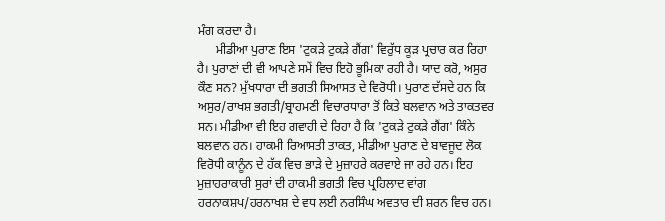ਮੰਗ ਕਰਦਾ ਹੈ।
      ਮੀਡੀਆ ਪੁਰਾਣ ਇਸ 'ਟੁਕੜੇ ਟੁਕੜੇ ਗੈਂਗ' ਵਿਰੁੱਧ ਕੂੜ ਪ੍ਰਚਾਰ ਕਰ ਰਿਹਾ ਹੈ। ਪੁਰਾਣਾਂ ਦੀ ਵੀ ਆਪਣੇ ਸਮੇਂ ਵਿਚ ਇਹੋ ਭੂਮਿਕਾ ਰਹੀ ਹੈ। ਯਾਦ ਕਰੋ, ਅਸੁਰ ਕੌਣ ਸਨ? ਮੁੱਖਧਾਰਾ ਦੀ ਭਗਤੀ ਸਿਆਸਤ ਦੇ ਵਿਰੋਧੀ। ਪੁਰਾਣ ਦੱਸਦੇ ਹਨ ਕਿ ਅਸੁਰ/ਰਾਖਸ਼ ਭਗਤੀ/ਬ੍ਰਾਹਮਣੀ ਵਿਚਾਰਧਾਰਾ ਤੋਂ ਕਿਤੇ ਬਲਵਾਨ ਅਤੇ ਤਾਕਤਵਰ ਸਨ। ਮੀਡੀਆ ਵੀ ਇਹ ਗਵਾਹੀ ਦੇ ਰਿਹਾ ਹੈ ਕਿ 'ਟੁਕੜੇ ਟੁਕੜੇ ਗੈਂਗ' ਕਿੰਨੇ ਬਲਵਾਨ ਹਨ। ਹਾਕਮੀ ਰਿਆਸਤੀ ਤਾਕਤ, ਮੀਡੀਆ ਪੁਰਾਣ ਦੇ ਬਾਵਜੂਦ ਲੋਕ ਵਿਰੋਧੀ ਕਾਨੂੰਨ ਦੇ ਹੱਕ ਵਿਚ ਭਾੜੇ ਦੇ ਮੁਜ਼ਾਹਰੇ ਕਰਵਾਏ ਜਾ ਰਹੇ ਹਨ। ਇਹ ਮੁਜ਼ਾਹਰਾਕਾਰੀ ਸੁਰਾਂ ਦੀ ਹਾਕਮੀ ਭਗਤੀ ਵਿਚ ਪ੍ਰਹਿਲਾਦ ਵਾਂਗ ਹਰਨਾਕਸ਼ਪ/ਹਰਨਾਖਸ਼ ਦੇ ਵਧ ਲਈ ਨਰਸਿੰਘ ਅਵਤਾਰ ਦੀ ਸ਼ਰਨ ਵਿਚ ਹਨ।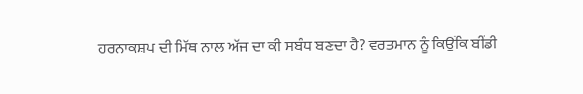ਹਰਨਾਕਸ਼ਪ ਦੀ ਮਿੱਥ ਨਾਲ ਅੱਜ ਦਾ ਕੀ ਸਬੰਧ ਬਣਦਾ ਹੈ? ਵਰਤਮਾਨ ਨੂੰ ਕਿਉਂਕਿ ਬੀਂਡੀ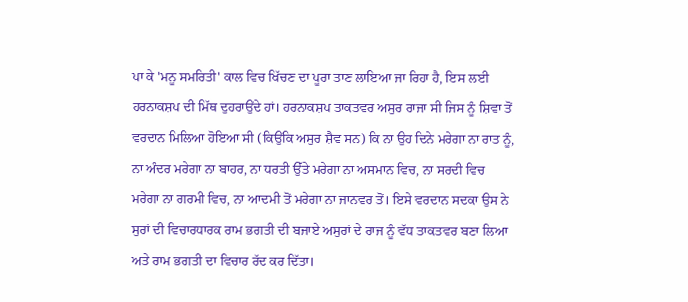ਪਾ ਕੇ 'ਮਨੂ ਸਮਰਿਤੀ' ਕਾਲ ਵਿਚ ਖਿੱਚਣ ਦਾ ਪੂਰਾ ਤਾਣ ਲਾਇਆ ਜਾ ਰਿਹਾ ਹੈ, ਇਸ ਲਈ ਹਰਨਾਕਸ਼ਪ ਦੀ ਮਿੱਥ ਦੁਹਰਾਉਂਦੇ ਹਾਂ। ਹਰਨਾਕਸ਼ਪ ਤਾਕਤਵਰ ਅਸੁਰ ਰਾਜਾ ਸੀ ਜਿਸ ਨੂੰ ਸ਼ਿਵਾ ਤੋਂ ਵਰਦਾਨ ਮਿਲਿਆ ਹੋਇਆ ਸੀ (ਕਿਉਂਕਿ ਅਸੁਰ ਸ਼ੈਵ ਸਨ) ਕਿ ਨਾ ਉਹ ਦਿਨੇ ਮਰੇਗਾ ਨਾ ਰਾਤ ਨੂੰ, ਨਾ ਅੰਦਰ ਮਰੇਗਾ ਨਾ ਬਾਹਰ, ਨਾ ਧਰਤੀ ਉੱਤੇ ਮਰੇਗਾ ਨਾ ਅਸਮਾਨ ਵਿਚ, ਨਾ ਸਰਦੀ ਵਿਚ ਮਰੇਗਾ ਨਾ ਗਰਮੀ ਵਿਚ, ਨਾ ਆਦਮੀ ਤੋਂ ਮਰੇਗਾ ਨਾ ਜਾਨਵਰ ਤੋਂ। ਇਸੇ ਵਰਦਾਨ ਸਦਕਾ ਉਸ ਨੇ ਸੁਰਾਂ ਦੀ ਵਿਚਾਰਧਾਰਕ ਰਾਮ ਭਗਤੀ ਦੀ ਬਜਾਏ ਅਸੁਰਾਂ ਦੇ ਰਾਜ ਨੂੰ ਵੱਧ ਤਾਕਤਵਰ ਬਣਾ ਲਿਆ ਅਤੇ ਰਾਮ ਭਗਤੀ ਦਾ ਵਿਚਾਰ ਰੱਦ ਕਰ ਦਿੱਤਾ।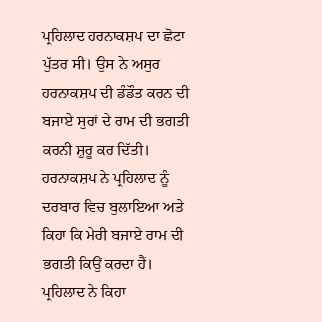ਪ੍ਰਹਿਲਾਦ ਹਰਨਾਕਸ਼ਪ ਦਾ ਛੋਟਾ ਪੁੱਤਰ ਸੀ। ਉਸ ਨੇ ਅਸੁਰ ਹਰਨਾਕਸ਼ਪ ਦੀ ਡੰਡੌਤ ਕਰਨ ਦੀ ਬਜਾਏ ਸੁਰਾਂ ਦੇ ਰਾਮ ਦੀ ਭਗਤੀ ਕਰਨੀ ਸ਼ੁਰੂ ਕਰ ਦਿੱਤੀ। ਹਰਨਾਕਸ਼ਪ ਨੇ ਪ੍ਰਹਿਲਾਦ ਨੂੰ ਦਰਬਾਰ ਵਿਚ ਬੁਲਾਇਆ ਅਤੇ ਕਿਹਾ ਕਿ ਮੇਰੀ ਬਜਾਏ ਰਾਮ ਦੀ ਭਗਤੀ ਕਿਉਂ ਕਰਦਾ ਹੈਂ। ਪ੍ਰਹਿਲਾਦ ਨੇ ਕਿਹਾ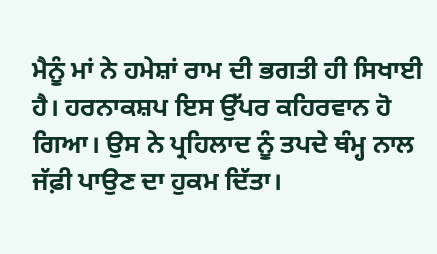ਮੈਨੂੰ ਮਾਂ ਨੇ ਹਮੇਸ਼ਾਂ ਰਾਮ ਦੀ ਭਗਤੀ ਹੀ ਸਿਖਾਈ ਹੈ। ਹਰਨਾਕਸ਼ਪ ਇਸ ਉੱਪਰ ਕਹਿਰਵਾਨ ਹੋ ਗਿਆ। ਉਸ ਨੇ ਪ੍ਰਹਿਲਾਦ ਨੂੰ ਤਪਦੇ ਥੰਮ੍ਹ ਨਾਲ ਜੱਫ਼ੀ ਪਾਉਣ ਦਾ ਹੁਕਮ ਦਿੱਤਾ।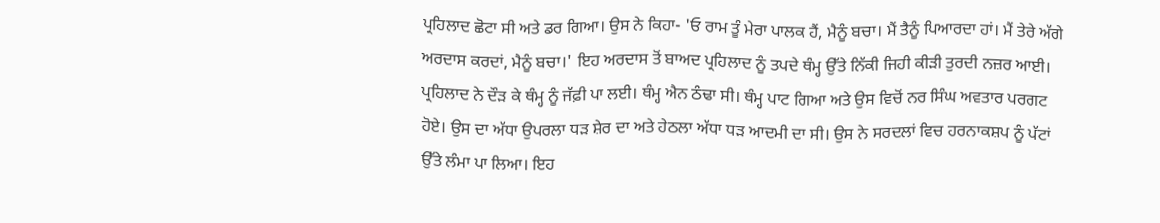ਪ੍ਰਹਿਲਾਦ ਛੋਟਾ ਸੀ ਅਤੇ ਡਰ ਗਿਆ। ਉਸ ਨੇ ਕਿਹਾ- 'ਓ ਰਾਮ ਤੂੰ ਮੇਰਾ ਪਾਲਕ ਹੈਂ, ਮੈਨੂੰ ਬਚਾ। ਮੈਂ ਤੈਨੂੰ ਪਿਆਰਦਾ ਹਾਂ। ਮੈਂ ਤੇਰੇ ਅੱਗੇ ਅਰਦਾਸ ਕਰਦਾਂ, ਮੈਨੂੰ ਬਚਾ।' ਇਹ ਅਰਦਾਸ ਤੋਂ ਬਾਅਦ ਪ੍ਰਹਿਲਾਦ ਨੂੰ ਤਪਦੇ ਥੰਮ੍ਹ ਉੱਤੇ ਨਿੱਕੀ ਜਿਹੀ ਕੀੜੀ ਤੁਰਦੀ ਨਜ਼ਰ ਆਈ। ਪ੍ਰਹਿਲਾਦ ਨੇ ਦੌੜ ਕੇ ਥੰਮ੍ਹ ਨੂੰ ਜੱਫ਼ੀ ਪਾ ਲਈ। ਥੰਮ੍ਹ ਐਨ ਠੰਢਾ ਸੀ। ਥੰਮ੍ਹ ਪਾਟ ਗਿਆ ਅਤੇ ਉਸ ਵਿਚੋਂ ਨਰ ਸਿੰਘ ਅਵਤਾਰ ਪਰਗਟ ਹੋਏ। ਉਸ ਦਾ ਅੱਧਾ ਉਪਰਲਾ ਧੜ ਸ਼ੇਰ ਦਾ ਅਤੇ ਹੇਠਲਾ ਅੱਧਾ ਧੜ ਆਦਮੀ ਦਾ ਸੀ। ਉਸ ਨੇ ਸਰਦਲਾਂ ਵਿਚ ਹਰਨਾਕਸ਼ਪ ਨੂੰ ਪੱਟਾਂ ਉੱਤੇ ਲੰਮਾ ਪਾ ਲਿਆ। ਇਹ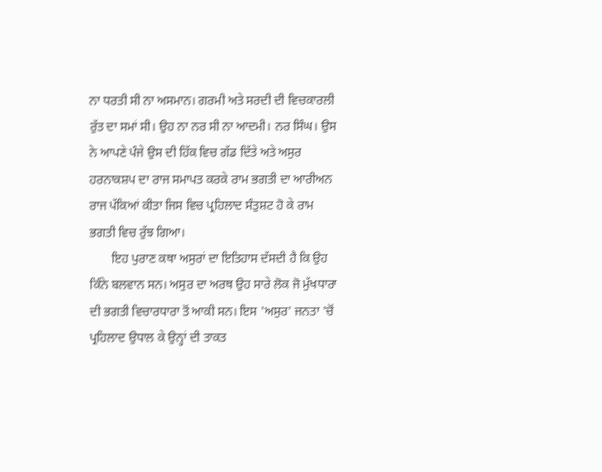ਨਾ ਧਰਤੀ ਸੀ ਨਾ ਅਸਮਾਨ। ਗਰਮੀ ਅਤੇ ਸਰਦੀ ਦੀ ਵਿਚਕਾਰਲੀ ਰੁੱਤ ਦਾ ਸਮਾਂ ਸੀ। ਉਹ ਨਾ ਨਰ ਸੀ ਨਾ ਆਦਮੀ। ਨਰ ਸਿੰਘ। ਉਸ ਨੇ ਆਪਣੇ ਪੰਜੇ ਉਸ ਦੀ ਹਿੱਕ ਵਿਚ ਗੱਡ ਦਿੱਤੇ ਅਤੇ ਅਸੁਰ ਹਰਨਾਕਸ਼ਪ ਦਾ ਰਾਜ ਸਮਾਪਤ ਕਰਕੇ ਰਾਮ ਭਗਤੀ ਦਾ ਆਰੀਅਨ ਰਾਜ ਪੱਕਿਆਂ ਕੀਤਾ ਜਿਸ ਵਿਚ ਪ੍ਰਹਿਲਾਦ ਸੰਤੁਸ਼ਟ ਹੋ ਕੇ ਰਾਮ ਭਗਤੀ ਵਿਚ ਰੁੱਝ ਗਿਆ।
       ਇਹ ਪੁਰਾਣ ਕਥਾ ਅਸੁਰਾਂ ਦਾ ਇਤਿਹਾਸ ਦੱਸਦੀ ਹੈ ਕਿ ਉਹ ਕਿੰਨੇ ਬਲਵਾਨ ਸਨ। ਅਸੁਰ ਦਾ ਅਰਥ ਉਹ ਸਾਰੇ ਲੋਕ ਜੋ ਮੁੱਖਧਾਰਾ ਦੀ ਭਗਤੀ ਵਿਚਾਰਧਾਰਾ ਤੋਂ ਆਕੀ ਸਨ। ਇਸ 'ਅਸੁਰ' ਜਨਤਾ 'ਚੋਂ ਪ੍ਰਹਿਲਾਦ ਉਧਾਲ ਕੇ ਉਨ੍ਹਾਂ ਦੀ ਤਾਕਤ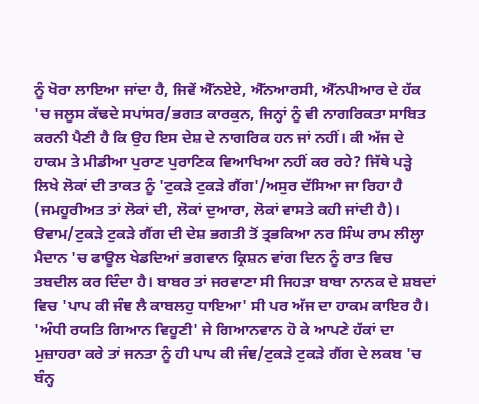ਨੂੰ ਖੋਰਾ ਲਾਇਆ ਜਾਂਦਾ ਹੈ, ਜਿਵੇਂ ਐੱਨਏਏ, ਐੱਨਆਰਸੀ, ਐੱਨਪੀਆਰ ਦੇ ਹੱਕ 'ਚ ਜਲੂਸ ਕੱਢਦੇ ਸਪਾਂਸਰ/ਭਗਤ ਕਾਰਕੁਨ, ਜਿਨ੍ਹਾਂ ਨੂੰ ਵੀ ਨਾਗਰਿਕਤਾ ਸਾਬਿਤ ਕਰਨੀ ਪੈਣੀ ਹੈ ਕਿ ਉਹ ਇਸ ਦੇਸ਼ ਦੇ ਨਾਗਰਿਕ ਹਨ ਜਾਂ ਨਹੀਂ। ਕੀ ਅੱਜ ਦੇ ਹਾਕਮ ਤੇ ਮੀਡੀਆ ਪੁਰਾਣ ਪੁਰਾਣਿਕ ਵਿਆਖਿਆ ਨਹੀਂ ਕਰ ਰਹੇ? ਜਿੱਥੇ ਪੜ੍ਹੇ ਲਿਖੇ ਲੋਕਾਂ ਦੀ ਤਾਕਤ ਨੂੰ 'ਟੁਕੜੇ ਟੁਕੜੇ ਗੈਂਗ'/ਅਸੁਰ ਦੱਸਿਆ ਜਾ ਰਿਹਾ ਹੈ (ਜਮਹੂਰੀਅਤ ਤਾਂ ਲੋਕਾਂ ਦੀ, ਲੋਕਾਂ ਦੁਆਰਾ, ਲੋਕਾਂ ਵਾਸਤੇ ਕਹੀ ਜਾਂਦੀ ਹੈ)। ੳਵਾਮ/ਟੁਕੜੇ ਟੁਕੜੇ ਗੈਂਗ ਦੀ ਦੇਸ਼ ਭਗਤੀ ਤੋਂ ਤ੍ਰਭਕਿਆ ਨਰ ਸਿੰਘ ਰਾਮ ਲੀਲ੍ਹਾ ਮੈਦਾਨ 'ਚ ਫਾਊਲ ਖੇਡਦਿਆਂ ਭਗਵਾਨ ਕ੍ਰਿਸ਼ਨ ਵਾਂਗ ਦਿਨ ਨੂੰ ਰਾਤ ਵਿਚ ਤਬਦੀਲ ਕਰ ਦਿੰਦਾ ਹੈ। ਬਾਬਰ ਤਾਂ ਜਰਵਾਣਾ ਸੀ ਜਿਹੜਾ ਬਾਬਾ ਨਾਨਕ ਦੇ ਸ਼ਬਦਾਂ ਵਿਚ 'ਪਾਪ ਕੀ ਜੰਞ ਲੈ ਕਾਬਲਹੁ ਧਾਇਆ' ਸੀ ਪਰ ਅੱਜ ਦਾ ਹਾਕਮ ਕਾਇਰ ਹੈ। 'ਅੰਧੀ ਰਯਤਿ ਗਿਆਨ ਵਿਹੂਣੀ' ਜੇ ਗਿਆਨਵਾਨ ਹੋ ਕੇ ਆਪਣੇ ਹੱਕਾਂ ਦਾ ਮੁਜ਼ਾਹਰਾ ਕਰੇ ਤਾਂ ਜਨਤਾ ਨੂੰ ਹੀ ਪਾਪ ਕੀ ਜੰਞ/ਟੁਕੜੇ ਟੁਕੜੇ ਗੈਂਗ ਦੇ ਲਕਬ 'ਚ ਬੰਨ੍ਹ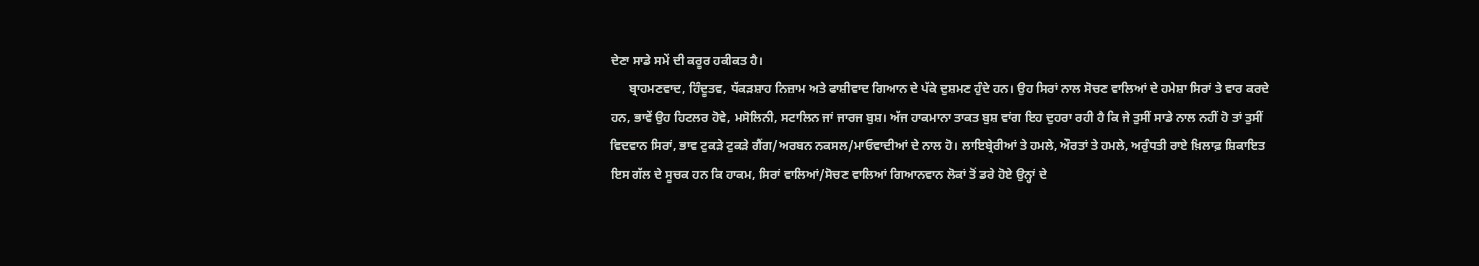ਦੇਣਾ ਸਾਡੇ ਸਮੇਂ ਦੀ ਕਰੂਰ ਹਕੀਕਤ ਹੈ।
      ਬ੍ਰਾਹਮਣਵਾਦ, ਹਿੰਦੂਤਵ, ਧੱਕੜਸ਼ਾਹ ਨਿਜ਼ਾਮ ਅਤੇ ਫਾਸ਼ੀਵਾਦ ਗਿਆਨ ਦੇ ਪੱਕੇ ਦੁਸ਼ਮਣ ਹੁੰਦੇ ਹਨ। ਉਹ ਸਿਰਾਂ ਨਾਲ ਸੋਚਣ ਵਾਲਿਆਂ ਦੇ ਹਮੇਸ਼ਾ ਸਿਰਾਂ ਤੇ ਵਾਰ ਕਰਦੇ ਹਨ, ਭਾਵੇਂ ਉਹ ਹਿਟਲਰ ਹੋਵੇ, ਮਸੋਲਿਨੀ, ਸਟਾਲਿਨ ਜਾਂ ਜਾਰਜ ਬੁਸ਼। ਅੱਜ ਹਾਕਮਾਨਾ ਤਾਕਤ ਬੁਸ਼ ਵਾਂਗ ਇਹ ਦੁਹਰਾ ਰਹੀ ਹੈ ਕਿ ਜੇ ਤੁਸੀਂ ਸਾਡੇ ਨਾਲ ਨਹੀਂ ਹੋ ਤਾਂ ਤੁਸੀਂ ਵਿਦਵਾਨ ਸਿਰਾਂ, ਭਾਵ ਟੁਕੜੇ ਟੁਕੜੇ ਗੈਂਗ/ਅਰਬਨ ਨਕਸਲ/ਮਾਓਵਾਦੀਆਂ ਦੇ ਨਾਲ ਹੋ। ਲਾਇਬ੍ਰੇਰੀਆਂ ਤੇ ਹਮਲੇ, ਔਰਤਾਂ ਤੇ ਹਮਲੇ, ਅਰੁੰਧਤੀ ਰਾਏ ਖ਼ਿਲਾਫ਼ ਸ਼ਿਕਾਇਤ ਇਸ ਗੱਲ ਦੇ ਸੂਚਕ ਹਨ ਕਿ ਹਾਕਮ, ਸਿਰਾਂ ਵਾਲਿਆਂ/ਸੋਚਣ ਵਾਲਿਆਂ ਗਿਆਨਵਾਨ ਲੋਕਾਂ ਤੋਂ ਡਰੇ ਹੋਏ ਉਨ੍ਹਾਂ ਦੇ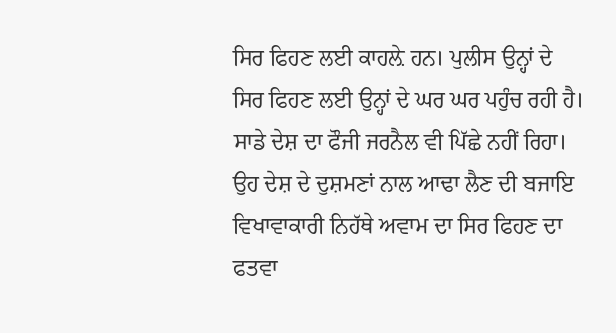ਸਿਰ ਫਿਹਣ ਲਈ ਕਾਹਲ਼ੇ ਹਨ। ਪੁਲੀਸ ਉਨ੍ਹਾਂ ਦੇ ਸਿਰ ਫਿਹਣ ਲਈ ਉਨ੍ਹਾਂ ਦੇ ਘਰ ਘਰ ਪਹੁੰਚ ਰਹੀ ਹੈ। ਸਾਡੇ ਦੇਸ਼ ਦਾ ਫੌਜੀ ਜਰਨੈਲ ਵੀ ਪਿੱਛੇ ਨਹੀਂ ਰਿਹਾ। ਉਹ ਦੇਸ਼ ਦੇ ਦੁਸ਼ਮਣਾਂ ਨਾਲ ਆਢਾ ਲੈਣ ਦੀ ਬਜਾਇ ਵਿਖਾਵਾਕਾਰੀ ਨਿਹੱਥੇ ਅਵਾਮ ਦਾ ਸਿਰ ਫਿਹਣ ਦਾ ਫਤਵਾ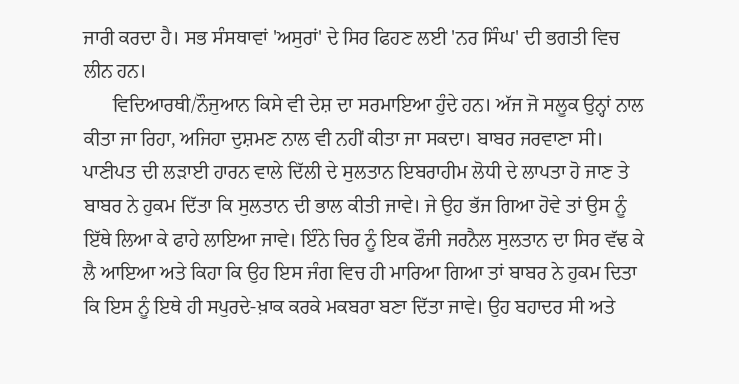ਜਾਰੀ ਕਰਦਾ ਹੈ। ਸਭ ਸੰਸਥਾਵਾਂ 'ਅਸੁਰਾਂ' ਦੇ ਸਿਰ ਫਿਹਣ ਲਈ 'ਨਰ ਸਿੰਘ' ਦੀ ਭਗਤੀ ਵਿਚ ਲੀਨ ਹਨ।
      ਵਿਦਿਆਰਥੀ/ਨੌਜੁਆਨ ਕਿਸੇ ਵੀ ਦੇਸ਼ ਦਾ ਸਰਮਾਇਆ ਹੁੰਦੇ ਹਨ। ਅੱਜ ਜੋ ਸਲੂਕ ਉਨ੍ਹਾਂ ਨਾਲ ਕੀਤਾ ਜਾ ਰਿਹਾ, ਅਜਿਹਾ ਦੁਸ਼ਮਣ ਨਾਲ ਵੀ ਨਹੀਂ ਕੀਤਾ ਜਾ ਸਕਦਾ। ਬਾਬਰ ਜਰਵਾਣਾ ਸੀ। ਪਾਣੀਪਤ ਦੀ ਲੜਾਈ ਹਾਰਨ ਵਾਲੇ ਦਿੱਲੀ ਦੇ ਸੁਲਤਾਨ ਇਬਰਾਹੀਮ ਲੋਧੀ ਦੇ ਲਾਪਤਾ ਹੋ ਜਾਣ ਤੇ ਬਾਬਰ ਨੇ ਹੁਕਮ ਦਿੱਤਾ ਕਿ ਸੁਲਤਾਨ ਦੀ ਭਾਲ ਕੀਤੀ ਜਾਵੇ। ਜੇ ਉਹ ਭੱਜ ਗਿਆ ਹੋਵੇ ਤਾਂ ਉਸ ਨੂੰ ਇੱਥੇ ਲਿਆ ਕੇ ਫਾਹੇ ਲਾਇਆ ਜਾਵੇ। ਇੰਨੇ ਚਿਰ ਨੂੰ ਇਕ ਫੌਜੀ ਜਰਨੈਲ ਸੁਲਤਾਨ ਦਾ ਸਿਰ ਵੱਢ ਕੇ ਲੈ ਆਇਆ ਅਤੇ ਕਿਹਾ ਕਿ ਉਹ ਇਸ ਜੰਗ ਵਿਚ ਹੀ ਮਾਰਿਆ ਗਿਆ ਤਾਂ ਬਾਬਰ ਨੇ ਹੁਕਮ ਦਿਤਾ ਕਿ ਇਸ ਨੂੰ ਇਥੇ ਹੀ ਸਪੁਰਦੇ-ਖ਼ਾਕ ਕਰਕੇ ਮਕਬਰਾ ਬਣਾ ਦਿੱਤਾ ਜਾਵੇ। ਉਹ ਬਹਾਦਰ ਸੀ ਅਤੇ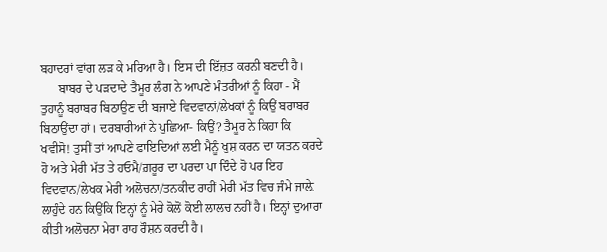ਬਹਾਦਰਾਂ ਵਾਂਗ ਲੜ ਕੇ ਮਰਿਆ ਹੈ। ਇਸ ਦੀ ਇੱਜ਼ਤ ਕਰਨੀ ਬਣਦੀ ਹੈ।
      ਬਾਬਰ ਦੇ ਪੜਦਾਦੇ ਤੈਮੂਰ ਲੰਗ ਨੇ ਆਪਣੇ ਮੰਤਰੀਆਂ ਨੂੰ ਕਿਹਾ - ਮੈਂ ਤੁਹਾਨੂੰ ਬਰਾਬਰ ਬਿਠਾਉਣ ਦੀ ਬਜਾਏ ਵਿਦਵਾਨਾਂ/ਲੇਖਕਾਂ ਨੂੰ ਕਿਉਂ ਬਰਾਬਰ ਬਿਠਾਉਂਦਾ ਹਾਂ। ਦਰਬਾਰੀਆਂ ਨੇ ਪੁਛਿਆ- ਕਿਉਂ? ਤੈਮੂਰ ਨੇ ਕਿਹਾ ਕਿ ਖਵੀਸੋ! ਤੁਸੀਂ ਤਾਂ ਆਪਣੇ ਫਾਇਦਿਆਂ ਲਈ ਮੈਨੂੰ ਖੁਸ਼ ਕਰਨ ਦਾ ਯਤਨ ਕਰਦੇ ਹੋ ਅਤੇ ਮੇਰੀ ਮੱਤ ਤੇ ਹਓਮੈ/ਗ਼ਰੂਰ ਦਾ ਪਰਦਾ ਪਾ ਦਿੰਦੇ ਹੋ ਪਰ ਇਹ ਵਿਦਵਾਨ/ਲੇਖਕ ਮੇਰੀ ਅਲੋਚਨਾ/ਤਨਕੀਦ ਰਾਹੀਂ ਮੇਰੀ ਮੱਤ ਵਿਚ ਜੰਮੇ ਜਾਲ਼ੇ ਲਾਹੁੰਦੇ ਹਨ ਕਿਉਂਕਿ ਇਨ੍ਹਾਂ ਨੂੰ ਮੇਰੇ ਕੋਲੋਂ ਕੋਈ ਲਾਲਚ ਨਹੀਂ ਹੈ। ਇਨ੍ਹਾਂ ਦੁਆਰਾ ਕੀਤੀ ਅਲੋਚਨਾ ਮੇਰਾ ਰਾਹ ਰੌਸ਼ਨ ਕਰਦੀ ਹੈ।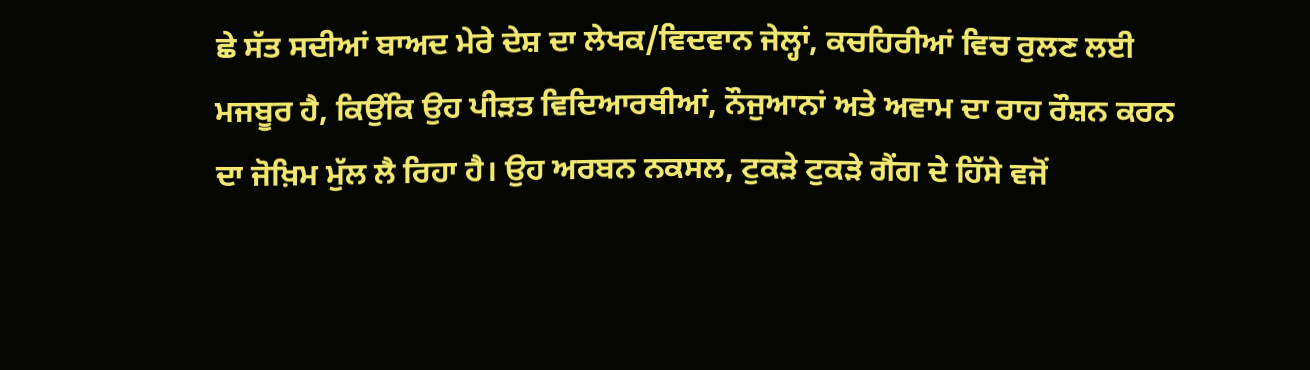ਛੇ ਸੱਤ ਸਦੀਆਂ ਬਾਅਦ ਮੇਰੇ ਦੇਸ਼ ਦਾ ਲੇਖਕ/ਵਿਦਵਾਨ ਜੇਲ੍ਹਾਂ, ਕਚਹਿਰੀਆਂ ਵਿਚ ਰੁਲਣ ਲਈ ਮਜਬੂਰ ਹੈ, ਕਿਉਂਕਿ ਉਹ ਪੀੜਤ ਵਿਦਿਆਰਥੀਆਂ, ਨੌਜੁਆਨਾਂ ਅਤੇ ਅਵਾਮ ਦਾ ਰਾਹ ਰੌਸ਼ਨ ਕਰਨ ਦਾ ਜੋਖ਼ਿਮ ਮੁੱਲ ਲੈ ਰਿਹਾ ਹੈ। ਉਹ ਅਰਬਨ ਨਕਸਲ, ਟੁਕੜੇ ਟੁਕੜੇ ਗੈਂਗ ਦੇ ਹਿੱਸੇ ਵਜੋਂ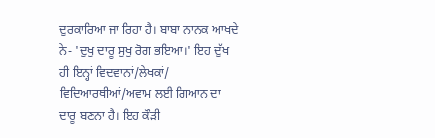ਦੁਰਕਾਰਿਆ ਜਾ ਰਿਹਾ ਹੈ। ਬਾਬਾ ਨਾਨਕ ਆਖਦੇ ਨੇ- 'ਦੁਖੁ ਦਾਰੂ ਸੁਖੁ ਰੋਗ ਭਇਆ।' ਇਹ ਦੁੱਖ ਹੀ ਇਨ੍ਹਾਂ ਵਿਦਵਾਨਾਂ/ਲੇਖਕਾਂ/ ਵਿਦਿਆਰਥੀਆਂ/ਅਵਾਮ ਲਈ ਗਿਆਨ ਦਾ ਦਾਰੂ ਬਣਨਾ ਹੈ। ਇਹ ਕੌੜੀ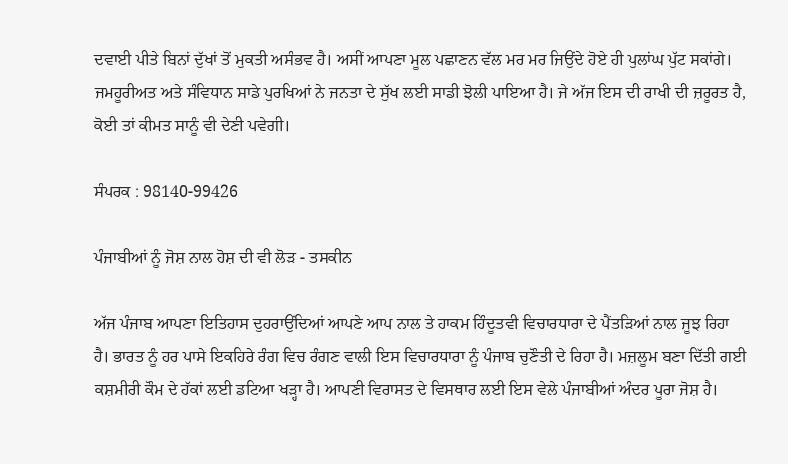ਦਵਾਈ ਪੀਤੇ ਬਿਨਾਂ ਦੁੱਖਾਂ ਤੋਂ ਮੁਕਤੀ ਅਸੰਭਵ ਹੈ। ਅਸੀਂ ਆਪਣਾ ਮੂਲ ਪਛਾਣਨ ਵੱਲ ਮਰ ਮਰ ਜਿਉਂਦੇ ਹੋਏ ਹੀ ਪੁਲਾਂਘ ਪੁੱਟ ਸਕਾਂਗੇ। ਜਮਹੂਰੀਅਤ ਅਤੇ ਸੰਵਿਧਾਨ ਸਾਡੇ ਪੁਰਖਿਆਂ ਨੇ ਜਨਤਾ ਦੇ ਸੁੱਖ ਲਈ ਸਾਡੀ ਝੋਲੀ ਪਾਇਆ ਹੈ। ਜੇ ਅੱਜ ਇਸ ਦੀ ਰਾਖੀ ਦੀ ਜ਼ਰੂਰਤ ਹੈ, ਕੋਈ ਤਾਂ ਕੀਮਤ ਸਾਨੂੰ ਵੀ ਦੇਣੀ ਪਵੇਗੀ।

ਸੰਪਰਕ : 98140-99426

ਪੰਜਾਬੀਆਂ ਨੂੰ ਜੋਸ਼ ਨਾਲ ਹੋਸ਼ ਦੀ ਵੀ ਲੋੜ - ਤਸਕੀਨ

ਅੱਜ ਪੰਜਾਬ ਆਪਣਾ ਇਤਿਹਾਸ ਦੁਹਰਾਉਂਦਿਆਂ ਆਪਣੇ ਆਪ ਨਾਲ ਤੇ ਹਾਕਮ ਹਿੰਦੂਤਵੀ ਵਿਚਾਰਧਾਰਾ ਦੇ ਪੈਂਤੜਿਆਂ ਨਾਲ ਜੂਝ ਰਿਹਾ ਹੈ। ਭਾਰਤ ਨੂੰ ਹਰ ਪਾਸੇ ਇਕਹਿਰੇ ਰੰਗ ਵਿਚ ਰੰਗਣ ਵਾਲੀ ਇਸ ਵਿਚਾਰਧਾਰਾ ਨੂੰ ਪੰਜਾਬ ਚੁਣੌਤੀ ਦੇ ਰਿਹਾ ਹੈ। ਮਜ਼ਲੂਮ ਬਣਾ ਦਿੱਤੀ ਗਈ ਕਸ਼ਮੀਰੀ ਕੌਮ ਦੇ ਹੱਕਾਂ ਲਈ ਡਟਿਆ ਖੜ੍ਹਾ ਹੈ। ਆਪਣੀ ਵਿਰਾਸਤ ਦੇ ਵਿਸਥਾਰ ਲਈ ਇਸ ਵੇਲੇ ਪੰਜਾਬੀਆਂ ਅੰਦਰ ਪੂਰਾ ਜੋਸ਼ ਹੈ।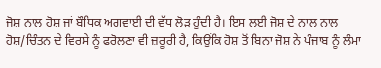ਜੋਸ਼ ਨਾਲ ਹੋਸ਼ ਜਾਂ ਬੌਧਿਕ ਅਗਵਾਈ ਦੀ ਵੱਧ ਲੋੜ ਹੁੰਦੀ ਹੈ। ਇਸ ਲਈ ਜੋਸ਼ ਦੇ ਨਾਲ ਨਾਲ ਹੋਸ਼/ਚਿੰਤਨ ਦੇ ਵਿਰਸੇ ਨੂੰ ਫਰੋਲਣਾ ਵੀ ਜ਼ਰੂਰੀ ਹੈ, ਕਿਉਂਕਿ ਹੋਸ਼ ਤੋਂ ਬਿਨਾ ਜੋਸ਼ ਨੇ ਪੰਜਾਬ ਨੂੰ ਲੰਮਾ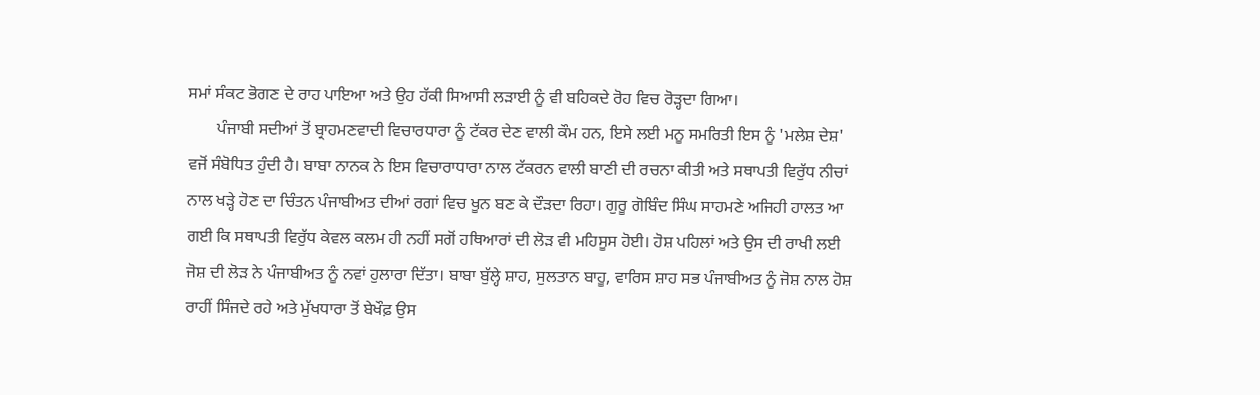ਸਮਾਂ ਸੰਕਟ ਭੋਗਣ ਦੇ ਰਾਹ ਪਾਇਆ ਅਤੇ ਉਹ ਹੱਕੀ ਸਿਆਸੀ ਲੜਾਈ ਨੂੰ ਵੀ ਬਹਿਕਦੇ ਰੋਹ ਵਿਚ ਰੋੜ੍ਹਦਾ ਗਿਆ।
       ਪੰਜਾਬੀ ਸਦੀਆਂ ਤੋਂ ਬ੍ਰਾਹਮਣਵਾਦੀ ਵਿਚਾਰਧਾਰਾ ਨੂੰ ਟੱਕਰ ਦੇਣ ਵਾਲੀ ਕੌਮ ਹਨ, ਇਸੇ ਲਈ ਮਨੂ ਸਮਰਿਤੀ ਇਸ ਨੂੰ 'ਮਲੇਸ਼ ਦੇਸ਼' ਵਜੋਂ ਸੰਬੋਧਿਤ ਹੁੰਦੀ ਹੈ। ਬਾਬਾ ਨਾਨਕ ਨੇ ਇਸ ਵਿਚਾਰਾਧਾਰਾ ਨਾਲ ਟੱਕਰਨ ਵਾਲੀ ਬਾਣੀ ਦੀ ਰਚਨਾ ਕੀਤੀ ਅਤੇ ਸਥਾਪਤੀ ਵਿਰੁੱਧ ਨੀਚਾਂ ਨਾਲ ਖੜ੍ਹੇ ਹੋਣ ਦਾ ਚਿੰਤਨ ਪੰਜਾਬੀਅਤ ਦੀਆਂ ਰਗਾਂ ਵਿਚ ਖੂਨ ਬਣ ਕੇ ਦੌੜਦਾ ਰਿਹਾ। ਗੁਰੂ ਗੋਬਿੰਦ ਸਿੰਘ ਸਾਹਮਣੇ ਅਜਿਹੀ ਹਾਲਤ ਆ ਗਈ ਕਿ ਸਥਾਪਤੀ ਵਿਰੁੱਧ ਕੇਵਲ ਕਲਮ ਹੀ ਨਹੀਂ ਸਗੋਂ ਹਥਿਆਰਾਂ ਦੀ ਲੋੜ ਵੀ ਮਹਿਸੂਸ ਹੋਈ। ਹੋਸ਼ ਪਹਿਲਾਂ ਅਤੇ ਉਸ ਦੀ ਰਾਖੀ ਲਈ ਜੋਸ਼ ਦੀ ਲੋੜ ਨੇ ਪੰਜਾਬੀਅਤ ਨੂੰ ਨਵਾਂ ਹੁਲਾਰਾ ਦਿੱਤਾ। ਬਾਬਾ ਬੁੱਲ੍ਹੇ ਸ਼ਾਹ, ਸੁਲਤਾਨ ਬਾਹੂ, ਵਾਰਿਸ ਸ਼ਾਹ ਸਭ ਪੰਜਾਬੀਅਤ ਨੂੰ ਜੋਸ਼ ਨਾਲ ਹੋਸ਼ ਰਾਹੀਂ ਸਿੰਜਦੇ ਰਹੇ ਅਤੇ ਮੁੱਖਧਾਰਾ ਤੋਂ ਬੇਖੌਫ਼ ਉਸ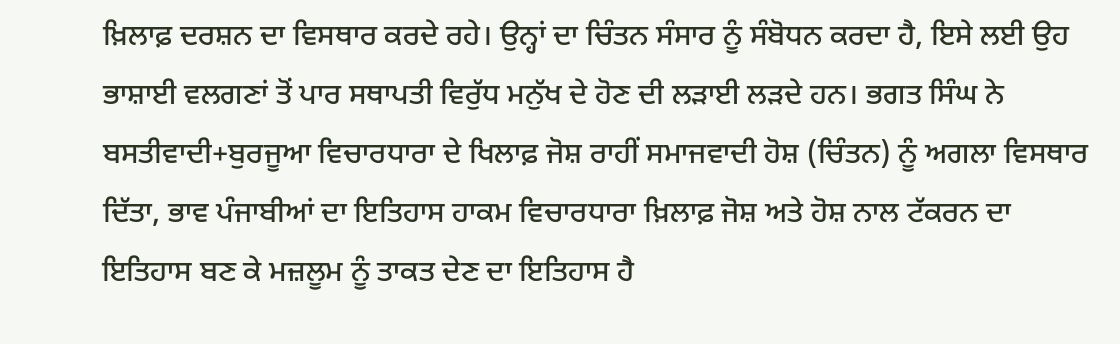ਖ਼ਿਲਾਫ਼ ਦਰਸ਼ਨ ਦਾ ਵਿਸਥਾਰ ਕਰਦੇ ਰਹੇ। ਉਨ੍ਹਾਂ ਦਾ ਚਿੰਤਨ ਸੰਸਾਰ ਨੂੰ ਸੰਬੋਧਨ ਕਰਦਾ ਹੈ, ਇਸੇ ਲਈ ਉਹ ਭਾਸ਼ਾਈ ਵਲਗਣਾਂ ਤੋਂ ਪਾਰ ਸਥਾਪਤੀ ਵਿਰੁੱਧ ਮਨੁੱਖ ਦੇ ਹੋਣ ਦੀ ਲੜਾਈ ਲੜਦੇ ਹਨ। ਭਗਤ ਸਿੰਘ ਨੇ ਬਸਤੀਵਾਦੀ+ਬੁਰਜੂਆ ਵਿਚਾਰਧਾਰਾ ਦੇ ਖਿਲਾਫ਼ ਜੋਸ਼ ਰਾਹੀਂ ਸਮਾਜਵਾਦੀ ਹੋਸ਼ (ਚਿੰਤਨ) ਨੂੰ ਅਗਲਾ ਵਿਸਥਾਰ ਦਿੱਤਾ, ਭਾਵ ਪੰਜਾਬੀਆਂ ਦਾ ਇਤਿਹਾਸ ਹਾਕਮ ਵਿਚਾਰਧਾਰਾ ਖ਼ਿਲਾਫ਼ ਜੋਸ਼ ਅਤੇ ਹੋਸ਼ ਨਾਲ ਟੱਕਰਨ ਦਾ ਇਤਿਹਾਸ ਬਣ ਕੇ ਮਜ਼ਲੂਮ ਨੂੰ ਤਾਕਤ ਦੇਣ ਦਾ ਇਤਿਹਾਸ ਹੈ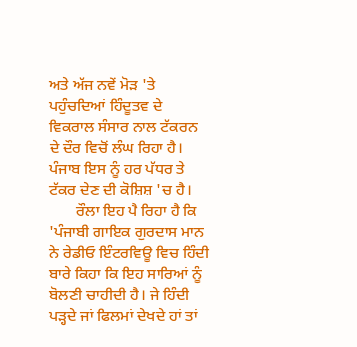ਅਤੇ ਅੱਜ ਨਵੇਂ ਮੋੜ 'ਤੇ ਪਹੁੰਚਦਿਆਂ ਹਿੰਦੂਤਵ ਦੇ ਵਿਕਰਾਲ ਸੰਸਾਰ ਨਾਲ ਟੱਕਰਨ ਦੇ ਦੌਰ ਵਿਚੋਂ ਲੰਘ ਰਿਹਾ ਹੈ। ਪੰਜਾਬ ਇਸ ਨੂੰ ਹਰ ਪੱਧਰ ਤੇ ਟੱਕਰ ਦੇਣ ਦੀ ਕੋਸ਼ਿਸ਼ 'ਚ ਹੈ।
       ਰੌਲਾ ਇਹ ਪੈ ਰਿਹਾ ਹੈ ਕਿ 'ਪੰਜਾਬੀ ਗਾਇਕ ਗੁਰਦਾਸ ਮਾਨ ਨੇ ਰੇਡੀਓ ਇੰਟਰਵਿਊ ਵਿਚ ਹਿੰਦੀ ਬਾਰੇ ਕਿਹਾ ਕਿ ਇਹ ਸਾਰਿਆਂ ਨੂੰ ਬੋਲਣੀ ਚਾਹੀਦੀ ਹੈ। ਜੇ ਹਿੰਦੀ ਪੜ੍ਹਦੇ ਜਾਂ ਫਿਲਮਾਂ ਦੇਖਦੇ ਹਾਂ ਤਾਂ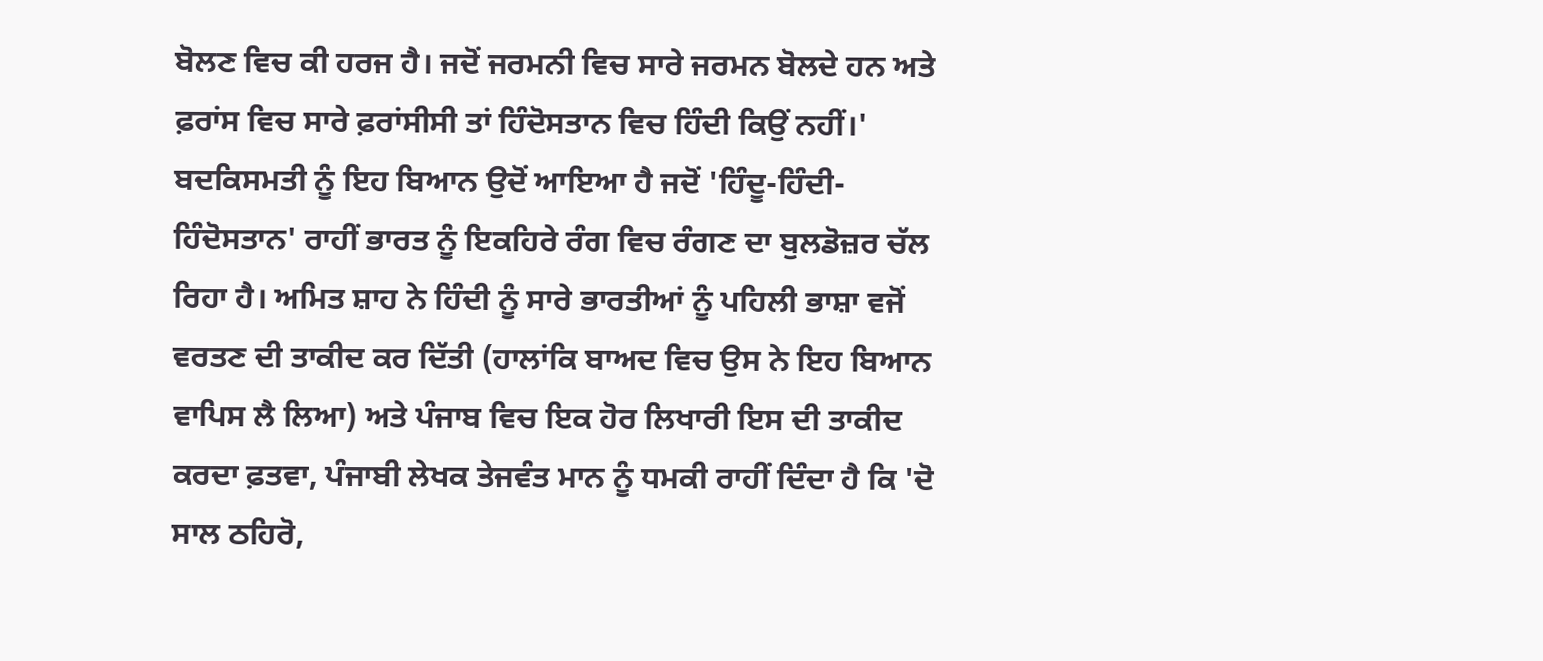ਬੋਲਣ ਵਿਚ ਕੀ ਹਰਜ ਹੈ। ਜਦੋਂ ਜਰਮਨੀ ਵਿਚ ਸਾਰੇ ਜਰਮਨ ਬੋਲਦੇ ਹਨ ਅਤੇ ਫ਼ਰਾਂਸ ਵਿਚ ਸਾਰੇ ਫ਼ਰਾਂਸੀਸੀ ਤਾਂ ਹਿੰਦੋਸਤਾਨ ਵਿਚ ਹਿੰਦੀ ਕਿਉਂ ਨਹੀਂ।' ਬਦਕਿਸਮਤੀ ਨੂੰ ਇਹ ਬਿਆਨ ਉਦੋਂ ਆਇਆ ਹੈ ਜਦੋਂ 'ਹਿੰਦੂ-ਹਿੰਦੀ-ਹਿੰਦੋਸਤਾਨ' ਰਾਹੀਂ ਭਾਰਤ ਨੂੰ ਇਕਹਿਰੇ ਰੰਗ ਵਿਚ ਰੰਗਣ ਦਾ ਬੁਲਡੋਜ਼ਰ ਚੱਲ ਰਿਹਾ ਹੈ। ਅਮਿਤ ਸ਼ਾਹ ਨੇ ਹਿੰਦੀ ਨੂੰ ਸਾਰੇ ਭਾਰਤੀਆਂ ਨੂੰ ਪਹਿਲੀ ਭਾਸ਼ਾ ਵਜੋਂ ਵਰਤਣ ਦੀ ਤਾਕੀਦ ਕਰ ਦਿੱਤੀ (ਹਾਲਾਂਕਿ ਬਾਅਦ ਵਿਚ ਉਸ ਨੇ ਇਹ ਬਿਆਨ ਵਾਪਿਸ ਲੈ ਲਿਆ) ਅਤੇ ਪੰਜਾਬ ਵਿਚ ਇਕ ਹੋਰ ਲਿਖਾਰੀ ਇਸ ਦੀ ਤਾਕੀਦ ਕਰਦਾ ਫ਼ਤਵਾ, ਪੰਜਾਬੀ ਲੇਖਕ ਤੇਜਵੰਤ ਮਾਨ ਨੂੰ ਧਮਕੀ ਰਾਹੀਂ ਦਿੰਦਾ ਹੈ ਕਿ 'ਦੋ ਸਾਲ ਠਹਿਰੋ,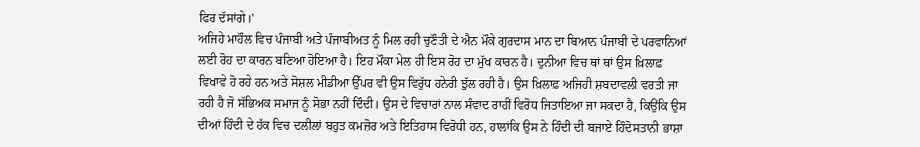ਫਿਰ ਦੱਸਾਂਗੇ।'
ਅਜਿਹੇ ਮਾਹੌਲ ਵਿਚ ਪੰਜਾਬੀ ਅਤੇ ਪੰਜਾਬੀਅਤ ਨੂੰ ਮਿਲ ਰਹੀ ਚੁਣੌਤੀ ਦੇ ਐਨ ਮੌਕੇ ਗੁਰਦਾਸ ਮਾਨ ਦਾ ਬਿਆਨ ਪੰਜਾਬੀ ਦੇ ਪਰਵਾਨਿਆਂ ਲਈ ਰੋਹ ਦਾ ਕਾਰਨ ਬਣਿਆ ਹੋਇਆ ਹੈ। ਇਹ ਮੌਕਾ ਮੇਲ ਹੀ ਇਸ ਰੋਹ ਦਾ ਮੁੱਖ ਕਾਰਨ ਹੈ। ਦੁਨੀਆ ਵਿਚ ਥਾਂ ਥਾਂ ਉਸ ਖ਼ਿਲਾਫ਼ ਵਿਖਾਵੇ ਹੋ ਰਹੇ ਹਨ ਅਤੇ ਸੋਸ਼ਲ ਮੀਡੀਆ ਉੱਪਰ ਵੀ ਉਸ ਵਿਰੁੱਧ ਹਨੇਰੀ ਝੁੱਲ ਰਹੀ ਹੈ। ਉਸ ਖ਼ਿਲਾਫ਼ ਅਜਿਹੀ ਸ਼ਬਦਾਵਲੀ ਵਰਤੀ ਜਾ ਰਹੀ ਹੈ ਜੋ ਸੱਭਿਅਕ ਸਮਾਜ ਨੂੰ ਸੋਭਾ ਨਹੀਂ ਦਿੰਦੀ। ਉਸ ਦੇ ਵਿਚਾਰਾਂ ਨਾਲ ਸੰਵਾਦ ਰਾਹੀਂ ਵਿਰੋਧ ਜਿਤਾਇਆ ਜਾ ਸਕਦਾ ਹੈ, ਕਿਉਂਕਿ ਉਸ ਦੀਆਂ ਹਿੰਦੀ ਦੇ ਹੱਕ ਵਿਚ ਦਲੀਲਾਂ ਬਹੁਤ ਕਮਜ਼ੋਰ ਅਤੇ ਇਤਿਹਾਸ ਵਿਰੋਧੀ ਹਨ, ਹਾਲਾਂਕਿ ਉਸ ਨੇ ਹਿੰਦੀ ਦੀ ਬਜਾਏ ਹਿੰਦੋਸਤਾਨੀ ਭਾਸ਼ਾ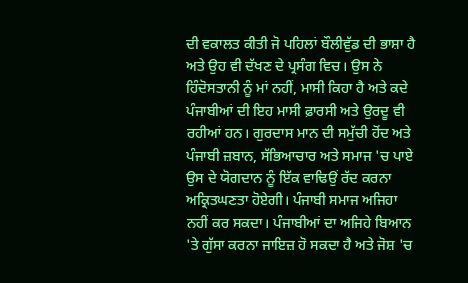ਦੀ ਵਕਾਲਤ ਕੀਤੀ ਜੋ ਪਹਿਲਾਂ ਬੌਲੀਵੁੱਡ ਦੀ ਭਾਸ਼ਾ ਹੈ ਅਤੇ ਉਹ ਵੀ ਦੱਖਣ ਦੇ ਪ੍ਰਸੰਗ ਵਿਚ। ਉਸ ਨੇ ਹਿੰਦੋਸਤਾਨੀ ਨੂੰ ਮਾਂ ਨਹੀਂ, ਮਾਸੀ ਕਿਹਾ ਹੈ ਅਤੇ ਕਦੇ ਪੰਜਾਬੀਆਂ ਦੀ ਇਹ ਮਾਸੀ ਫ਼ਾਰਸੀ ਅਤੇ ਉਰਦੂ ਵੀ ਰਹੀਆਂ ਹਨ। ਗੁਰਦਾਸ ਮਾਨ ਦੀ ਸਮੁੱਚੀ ਹੋਂਦ ਅਤੇ ਪੰਜਾਬੀ ਜ਼ਬਾਨ, ਸੱਭਿਆਚਾਰ ਅਤੇ ਸਮਾਜ 'ਚ ਪਾਏ ਉਸ ਦੇ ਯੋਗਦਾਨ ਨੂੰ ਇੱਕ ਵਾਢਿਉਂ ਰੱਦ ਕਰਨਾ ਅਕ੍ਰਿਤਘਣਤਾ ਹੋਏਗੀ। ਪੰਜਾਬੀ ਸਮਾਜ ਅਜਿਹਾ ਨਹੀਂ ਕਰ ਸਕਦਾ। ਪੰਜਾਬੀਆਂ ਦਾ ਅਜਿਹੇ ਬਿਆਨ 'ਤੇ ਗੁੱਸਾ ਕਰਨਾ ਜਾਇਜ਼ ਹੋ ਸਕਦਾ ਹੈ ਅਤੇ ਜੋਸ਼ 'ਚ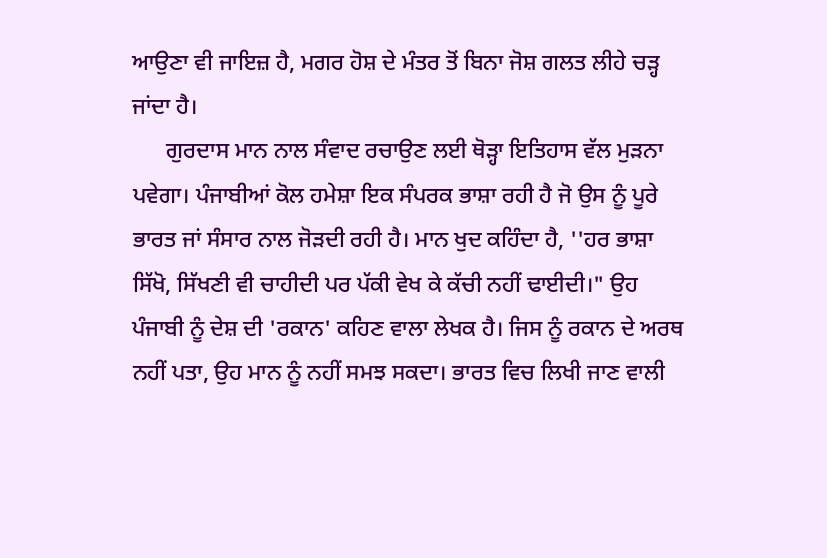ਆਉਣਾ ਵੀ ਜਾਇਜ਼ ਹੈ, ਮਗਰ ਹੋਸ਼ ਦੇ ਮੰਤਰ ਤੋਂ ਬਿਨਾ ਜੋਸ਼ ਗਲਤ ਲੀਹੇ ਚੜ੍ਹ ਜਾਂਦਾ ਹੈ।
      ਗੁਰਦਾਸ ਮਾਨ ਨਾਲ ਸੰਵਾਦ ਰਚਾਉਣ ਲਈ ਥੋੜ੍ਹਾ ਇਤਿਹਾਸ ਵੱਲ ਮੁੜਨਾ ਪਵੇਗਾ। ਪੰਜਾਬੀਆਂ ਕੋਲ ਹਮੇਸ਼ਾ ਇਕ ਸੰਪਰਕ ਭਾਸ਼ਾ ਰਹੀ ਹੈ ਜੋ ਉਸ ਨੂੰ ਪੂਰੇ ਭਾਰਤ ਜਾਂ ਸੰਸਾਰ ਨਾਲ ਜੋੜਦੀ ਰਹੀ ਹੈ। ਮਾਨ ਖੁਦ ਕਹਿੰਦਾ ਹੈ, ''ਹਰ ਭਾਸ਼ਾ ਸਿੱਖੋ, ਸਿੱਖਣੀ ਵੀ ਚਾਹੀਦੀ ਪਰ ਪੱਕੀ ਵੇਖ ਕੇ ਕੱਚੀ ਨਹੀਂ ਢਾਈਦੀ।" ਉਹ ਪੰਜਾਬੀ ਨੂੰ ਦੇਸ਼ ਦੀ 'ਰਕਾਨ' ਕਹਿਣ ਵਾਲਾ ਲੇਖਕ ਹੈ। ਜਿਸ ਨੂੰ ਰਕਾਨ ਦੇ ਅਰਥ ਨਹੀਂ ਪਤਾ, ਉਹ ਮਾਨ ਨੂੰ ਨਹੀਂ ਸਮਝ ਸਕਦਾ। ਭਾਰਤ ਵਿਚ ਲਿਖੀ ਜਾਣ ਵਾਲੀ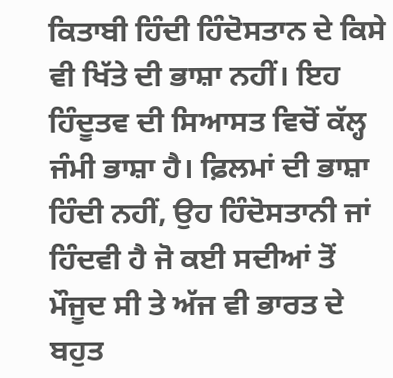ਕਿਤਾਬੀ ਹਿੰਦੀ ਹਿੰਦੋਸਤਾਨ ਦੇ ਕਿਸੇ ਵੀ ਖਿੱਤੇ ਦੀ ਭਾਸ਼ਾ ਨਹੀਂ। ਇਹ ਹਿੰਦੂਤਵ ਦੀ ਸਿਆਸਤ ਵਿਚੋਂ ਕੱਲ੍ਹ ਜੰਮੀ ਭਾਸ਼ਾ ਹੈ। ਫ਼ਿਲਮਾਂ ਦੀ ਭਾਸ਼ਾ ਹਿੰਦੀ ਨਹੀਂ, ਉਹ ਹਿੰਦੋਸਤਾਨੀ ਜਾਂ ਹਿੰਦਵੀ ਹੈ ਜੋ ਕਈ ਸਦੀਆਂ ਤੋਂ ਮੌਜੂਦ ਸੀ ਤੇ ਅੱਜ ਵੀ ਭਾਰਤ ਦੇ ਬਹੁਤ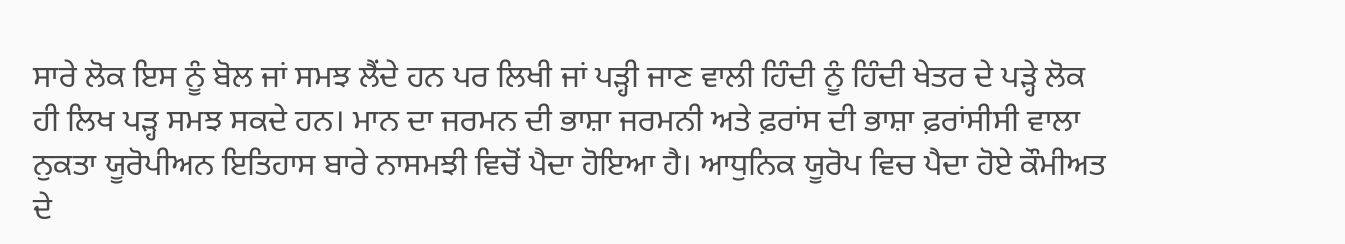ਸਾਰੇ ਲੋਕ ਇਸ ਨੂੰ ਬੋਲ ਜਾਂ ਸਮਝ ਲੈਂਦੇ ਹਨ ਪਰ ਲਿਖੀ ਜਾਂ ਪੜ੍ਹੀ ਜਾਣ ਵਾਲੀ ਹਿੰਦੀ ਨੂੰ ਹਿੰਦੀ ਖੇਤਰ ਦੇ ਪੜ੍ਹੇ ਲੋਕ ਹੀ ਲਿਖ ਪੜ੍ਹ ਸਮਝ ਸਕਦੇ ਹਨ। ਮਾਨ ਦਾ ਜਰਮਨ ਦੀ ਭਾਸ਼ਾ ਜਰਮਨੀ ਅਤੇ ਫ਼ਰਾਂਸ ਦੀ ਭਾਸ਼ਾ ਫ਼ਰਾਂਸੀਸੀ ਵਾਲਾ ਨੁਕਤਾ ਯੂਰੋਪੀਅਨ ਇਤਿਹਾਸ ਬਾਰੇ ਨਾਸਮਝੀ ਵਿਚੋਂ ਪੈਦਾ ਹੋਇਆ ਹੈ। ਆਧੁਨਿਕ ਯੂਰੋਪ ਵਿਚ ਪੈਦਾ ਹੋਏ ਕੌਮੀਅਤ ਦੇ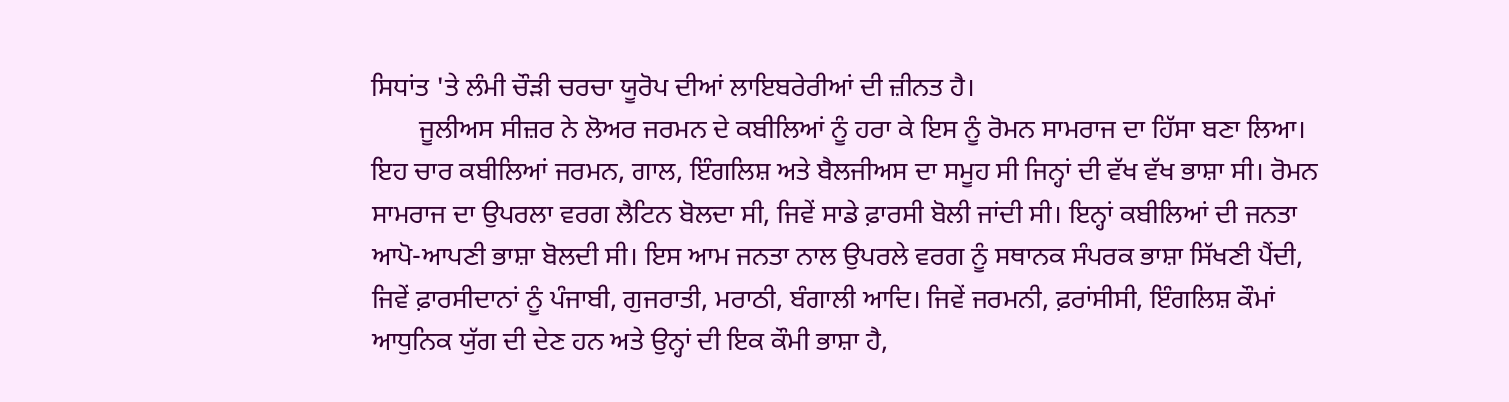ਸਿਧਾਂਤ 'ਤੇ ਲੰਮੀ ਚੌੜੀ ਚਰਚਾ ਯੂਰੋਪ ਦੀਆਂ ਲਾਇਬਰੇਰੀਆਂ ਦੀ ਜ਼ੀਨਤ ਹੈ।
       ਜੂਲੀਅਸ ਸੀਜ਼ਰ ਨੇ ਲੋਅਰ ਜਰਮਨ ਦੇ ਕਬੀਲਿਆਂ ਨੂੰ ਹਰਾ ਕੇ ਇਸ ਨੂੰ ਰੋਮਨ ਸਾਮਰਾਜ ਦਾ ਹਿੱਸਾ ਬਣਾ ਲਿਆ। ਇਹ ਚਾਰ ਕਬੀਲਿਆਂ ਜਰਮਨ, ਗਾਲ, ਇੰਗਲਿਸ਼ ਅਤੇ ਬੈਲਜੀਅਸ ਦਾ ਸਮੂਹ ਸੀ ਜਿਨ੍ਹਾਂ ਦੀ ਵੱਖ ਵੱਖ ਭਾਸ਼ਾ ਸੀ। ਰੋਮਨ ਸਾਮਰਾਜ ਦਾ ਉਪਰਲਾ ਵਰਗ ਲੈਟਿਨ ਬੋਲਦਾ ਸੀ, ਜਿਵੇਂ ਸਾਡੇ ਫ਼ਾਰਸੀ ਬੋਲੀ ਜਾਂਦੀ ਸੀ। ਇਨ੍ਹਾਂ ਕਬੀਲਿਆਂ ਦੀ ਜਨਤਾ ਆਪੋ-ਆਪਣੀ ਭਾਸ਼ਾ ਬੋਲਦੀ ਸੀ। ਇਸ ਆਮ ਜਨਤਾ ਨਾਲ ਉਪਰਲੇ ਵਰਗ ਨੂੰ ਸਥਾਨਕ ਸੰਪਰਕ ਭਾਸ਼ਾ ਸਿੱਖਣੀ ਪੈਂਦੀ, ਜਿਵੇਂ ਫ਼ਾਰਸੀਦਾਨਾਂ ਨੂੰ ਪੰਜਾਬੀ, ਗੁਜਰਾਤੀ, ਮਰਾਠੀ, ਬੰਗਾਲੀ ਆਦਿ। ਜਿਵੇਂ ਜਰਮਨੀ, ਫ਼ਰਾਂਸੀਸੀ, ਇੰਗਲਿਸ਼ ਕੌਮਾਂ ਆਧੁਨਿਕ ਯੁੱਗ ਦੀ ਦੇਣ ਹਨ ਅਤੇ ਉਨ੍ਹਾਂ ਦੀ ਇਕ ਕੌਮੀ ਭਾਸ਼ਾ ਹੈ,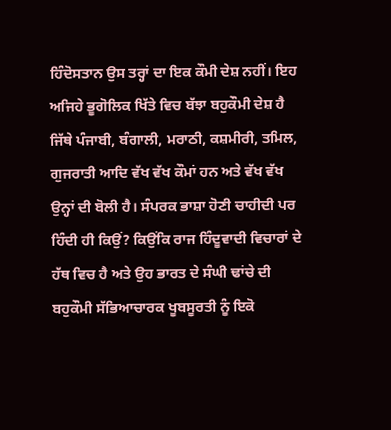ਹਿੰਦੋਸਤਾਨ ਉਸ ਤਰ੍ਹਾਂ ਦਾ ਇਕ ਕੌਮੀ ਦੇਸ਼ ਨਹੀਂ। ਇਹ ਅਜਿਹੇ ਭੂਗੋਲਿਕ ਖਿੱਤੇ ਵਿਚ ਬੱਝਾ ਬਹੁਕੌਮੀ ਦੇਸ਼ ਹੈ ਜਿੱਥੇ ਪੰਜਾਬੀ, ਬੰਗਾਲੀ, ਮਰਾਠੀ, ਕਸ਼ਮੀਰੀ, ਤਮਿਲ, ਗੁਜਰਾਤੀ ਆਦਿ ਵੱਖ ਵੱਖ ਕੌਮਾਂ ਹਨ ਅਤੇ ਵੱਖ ਵੱਖ ਉਨ੍ਹਾਂ ਦੀ ਬੋਲੀ ਹੈ। ਸੰਪਰਕ ਭਾਸ਼ਾ ਹੋਣੀ ਚਾਹੀਦੀ ਪਰ ਹਿੰਦੀ ਹੀ ਕਿਉਂ? ਕਿਉਂਕਿ ਰਾਜ ਹਿੰਦੂਵਾਦੀ ਵਿਚਾਰਾਂ ਦੇ ਹੱਥ ਵਿਚ ਹੈ ਅਤੇ ਉਹ ਭਾਰਤ ਦੇ ਸੰਘੀ ਢਾਂਚੇ ਦੀ ਬਹੁਕੌਮੀ ਸੱਭਿਆਚਾਰਕ ਖੂਬਸੂਰਤੀ ਨੂੰ ਇਕੋ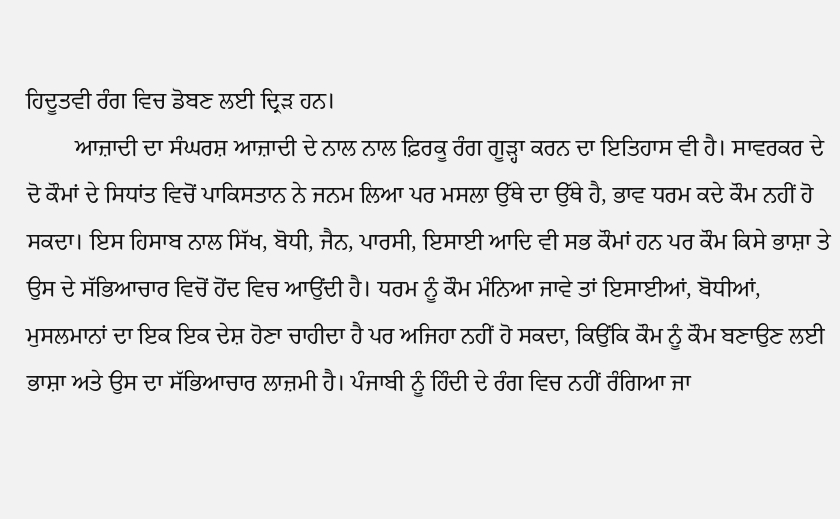ਹਿਦੂਤਵੀ ਰੰਗ ਵਿਚ ਡੋਬਣ ਲਈ ਦ੍ਰਿੜ ਹਨ।
        ਆਜ਼ਾਦੀ ਦਾ ਸੰਘਰਸ਼ ਆਜ਼ਾਦੀ ਦੇ ਨਾਲ ਨਾਲ ਫ਼ਿਰਕੂ ਰੰਗ ਗੂੜ੍ਹਾ ਕਰਨ ਦਾ ਇਤਿਹਾਸ ਵੀ ਹੈ। ਸਾਵਰਕਰ ਦੇ ਦੋ ਕੌਮਾਂ ਦੇ ਸਿਧਾਂਤ ਵਿਚੋਂ ਪਾਕਿਸਤਾਨ ਨੇ ਜਨਮ ਲਿਆ ਪਰ ਮਸਲਾ ਉੱਥੇ ਦਾ ਉੱਥੇ ਹੈ, ਭਾਵ ਧਰਮ ਕਦੇ ਕੌਮ ਨਹੀਂ ਹੋ ਸਕਦਾ। ਇਸ ਹਿਸਾਬ ਨਾਲ ਸਿੱਖ, ਬੋਧੀ, ਜੈਨ, ਪਾਰਸੀ, ਇਸਾਈ ਆਦਿ ਵੀ ਸਭ ਕੌਮਾਂ ਹਨ ਪਰ ਕੌਮ ਕਿਸੇ ਭਾਸ਼ਾ ਤੇ ਉਸ ਦੇ ਸੱਭਿਆਚਾਰ ਵਿਚੋਂ ਹੋਂਦ ਵਿਚ ਆਉਂਦੀ ਹੈ। ਧਰਮ ਨੂੰ ਕੌਮ ਮੰਨਿਆ ਜਾਵੇ ਤਾਂ ਇਸਾਈਆਂ, ਬੋਧੀਆਂ, ਮੁਸਲਮਾਨਾਂ ਦਾ ਇਕ ਇਕ ਦੇਸ਼ ਹੋਣਾ ਚਾਹੀਦਾ ਹੈ ਪਰ ਅਜਿਹਾ ਨਹੀਂ ਹੋ ਸਕਦਾ, ਕਿਉਂਕਿ ਕੌਮ ਨੂੰ ਕੌਮ ਬਣਾਉਣ ਲਈ ਭਾਸ਼ਾ ਅਤੇ ਉਸ ਦਾ ਸੱਭਿਆਚਾਰ ਲਾਜ਼ਮੀ ਹੈ। ਪੰਜਾਬੀ ਨੂੰ ਹਿੰਦੀ ਦੇ ਰੰਗ ਵਿਚ ਨਹੀਂ ਰੰਗਿਆ ਜਾ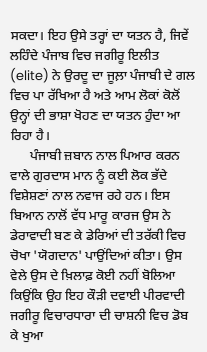ਸਕਦਾ। ਇਹ ਉਸੇ ਤਰ੍ਹਾਂ ਦਾ ਯਤਨ ਹੈ, ਜਿਵੇਂ ਲਹਿੰਦੇ ਪੰਜਾਬ ਵਿਚ ਜਗੀਰੂ ਇਲੀਤ (elite) ਨੇ ਉਰਦੂ ਦਾ ਜੂਲ਼ਾ ਪੰਜਾਬੀ ਦੇ ਗਲ ਵਿਚ ਪਾ ਰੱਖਿਆ ਹੈ ਅਤੇ ਆਮ ਲੋਕਾਂ ਕੋਲੋਂ ਉਨ੍ਹਾਂ ਦੀ ਭਾਸ਼ਾ ਖੋਹਣ ਦਾ ਯਤਨ ਹੁੰਦਾ ਆ ਰਿਹਾ ਹੈ।
      ਪੰਜਾਬੀ ਜ਼ਬਾਨ ਨਾਲ ਪਿਆਰ ਕਰਨ ਵਾਲੇ ਗੁਰਦਾਸ ਮਾਨ ਨੂੰ ਕਈ ਲੋਕ ਭੱਦੇ ਵਿਸ਼ੇਸ਼ਣਾਂ ਨਾਲ ਨਵਾਜ ਰਹੇ ਹਨ। ਇਸ ਬਿਆਨ ਨਾਲੋਂ ਵੱਧ ਮਾਰੂ ਕਾਰਜ ਉਸ ਨੇ ਡੇਰਾਵਾਦੀ ਬਣ ਕੇ ਡੇਰਿਆਂ ਦੀ ਤਰੱਕੀ ਵਿਚ ਚੋਖਾ 'ਯੋਗਦਾਨ' ਪਾਉਂਦਿਆਂ ਕੀਤਾ। ਉਸ ਵੇਲੇ ਉਸ ਦੇ ਖ਼ਿਲਾਫ਼ ਕੋਈ ਨਹੀਂ ਬੋਲਿਆ ਕਿਉਂਕਿ ਉਹ ਇਹ ਕੌੜੀ ਦਵਾਈ ਪੀਰਵਾਦੀ ਜਗੀਰੂ ਵਿਚਾਰਧਾਰਾ ਦੀ ਚਾਸ਼ਨੀ ਵਿਚ ਡੋਬ ਕੇ ਖੁਆ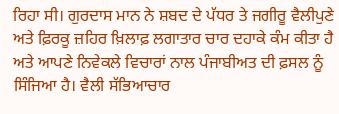ਰਿਹਾ ਸੀ। ਗੁਰਦਾਸ ਮਾਨ ਨੇ ਸ਼ਬਦ ਦੇ ਪੱਧਰ ਤੇ ਜਗੀਰੂ ਵੈਲੀਪੁਣੇ ਅਤੇ ਫ਼ਿਰਕੂ ਜ਼ਹਿਰ ਖ਼ਿਲਾਫ਼ ਲਗਾਤਾਰ ਚਾਰ ਦਹਾਕੇ ਕੰਮ ਕੀਤਾ ਹੈ ਅਤੇ ਆਪਣੇ ਨਿਵੇਕਲੇ ਵਿਚਾਰਾਂ ਨਾਲ ਪੰਜਾਬੀਅਤ ਦੀ ਫ਼ਸਲ ਨੂੰ ਸਿੰਜਿਆ ਹੈ। ਵੈਲੀ ਸੱਭਿਆਚਾਰ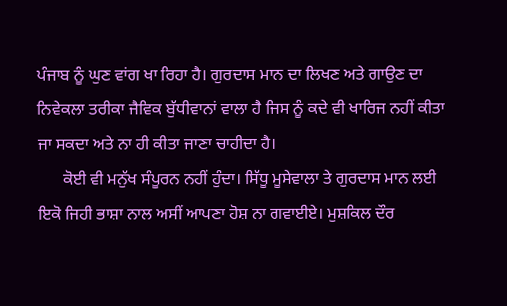ਪੰਜਾਬ ਨੂੰ ਘੁਣ ਵਾਂਗ ਖਾ ਰਿਹਾ ਹੈ। ਗੁਰਦਾਸ ਮਾਨ ਦਾ ਲਿਖਣ ਅਤੇ ਗਾਉਣ ਦਾ ਨਿਵੇਕਲਾ ਤਰੀਕਾ ਜੈਵਿਕ ਬੁੱਧੀਵਾਨਾਂ ਵਾਲਾ ਹੈ ਜਿਸ ਨੂੰ ਕਦੇ ਵੀ ਖਾਰਿਜ ਨਹੀਂ ਕੀਤਾ ਜਾ ਸਕਦਾ ਅਤੇ ਨਾ ਹੀ ਕੀਤਾ ਜਾਣਾ ਚਾਹੀਦਾ ਹੈ।
      ਕੋਈ ਵੀ ਮਨੁੱਖ ਸੰਪੂਰਨ ਨਹੀਂ ਹੁੰਦਾ। ਸਿੱਧੂ ਮੂਸੇਵਾਲਾ ਤੇ ਗੁਰਦਾਸ ਮਾਨ ਲਈ ਇਕੋ ਜਿਹੀ ਭਾਸ਼ਾ ਨਾਲ ਅਸੀਂ ਆਪਣਾ ਹੋਸ਼ ਨਾ ਗਵਾਈਏ। ਮੁਸ਼ਕਿਲ ਦੌਰ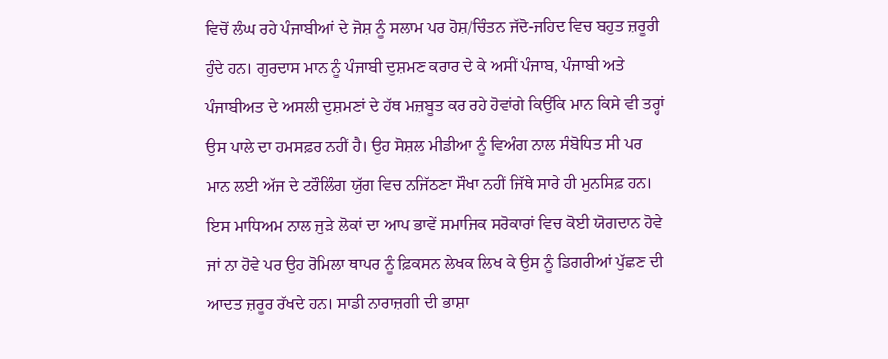ਵਿਚੋਂ ਲੰਘ ਰਹੇ ਪੰਜਾਬੀਆਂ ਦੇ ਜੋਸ਼ ਨੂੰ ਸਲਾਮ ਪਰ ਹੋਸ਼/ਚਿੰਤਨ ਜੱਦੋ-ਜਹਿਦ ਵਿਚ ਬਹੁਤ ਜ਼ਰੂਰੀ ਹੁੰਦੇ ਹਨ। ਗੁਰਦਾਸ ਮਾਨ ਨੂੰ ਪੰਜਾਬੀ ਦੁਸ਼ਮਣ ਕਰਾਰ ਦੇ ਕੇ ਅਸੀਂ ਪੰਜਾਬ, ਪੰਜਾਬੀ ਅਤੇ ਪੰਜਾਬੀਅਤ ਦੇ ਅਸਲੀ ਦੁਸ਼ਮਣਾਂ ਦੇ ਹੱਥ ਮਜ਼ਬੂਤ ਕਰ ਰਹੇ ਹੋਵਾਂਗੇ ਕਿਉਂਕਿ ਮਾਨ ਕਿਸੇ ਵੀ ਤਰ੍ਹਾਂ ਉਸ ਪਾਲੇ ਦਾ ਹਮਸਫ਼ਰ ਨਹੀਂ ਹੈ। ਉਹ ਸੋਸ਼ਲ ਮੀਡੀਆ ਨੂੰ ਵਿਅੰਗ ਨਾਲ ਸੰਬੋਧਿਤ ਸੀ ਪਰ ਮਾਨ ਲਈ ਅੱਜ ਦੇ ਟਰੌਲਿੰਗ ਯੁੱਗ ਵਿਚ ਨਜਿੱਠਣਾ ਸੌਖਾ ਨਹੀਂ ਜਿੱਥੇ ਸਾਰੇ ਹੀ ਮੁਨਸਿਫ਼ ਹਨ। ਇਸ ਮਾਧਿਅਮ ਨਾਲ ਜੁੜੇ ਲੋਕਾਂ ਦਾ ਆਪ ਭਾਵੇਂ ਸਮਾਜਿਕ ਸਰੋਕਾਰਾਂ ਵਿਚ ਕੋਈ ਯੋਗਦਾਨ ਹੋਵੇ ਜਾਂ ਨਾ ਹੋਵੇ ਪਰ ਉਹ ਰੋਮਿਲਾ ਥਾਪਰ ਨੂੰ ਫ਼ਿਕਸਨ ਲੇਖਕ ਲਿਖ ਕੇ ਉਸ ਨੂੰ ਡਿਗਰੀਆਂ ਪੁੱਛਣ ਦੀ ਆਦਤ ਜ਼ਰੂਰ ਰੱਖਦੇ ਹਨ। ਸਾਡੀ ਨਾਰਾਜ਼ਗੀ ਦੀ ਭਾਸ਼ਾ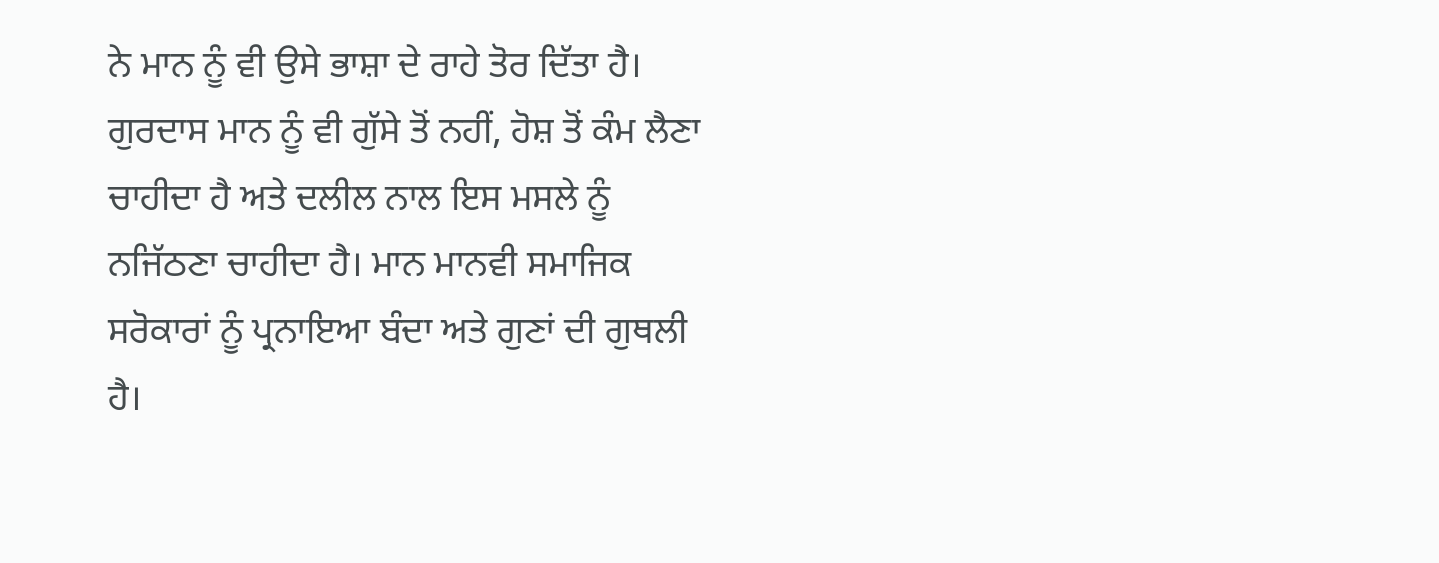ਨੇ ਮਾਨ ਨੂੰ ਵੀ ਉਸੇ ਭਾਸ਼ਾ ਦੇ ਰਾਹੇ ਤੋਰ ਦਿੱਤਾ ਹੈ। ਗੁਰਦਾਸ ਮਾਨ ਨੂੰ ਵੀ ਗੁੱਸੇ ਤੋਂ ਨਹੀਂ, ਹੋਸ਼ ਤੋਂ ਕੰਮ ਲੈਣਾ ਚਾਹੀਦਾ ਹੈ ਅਤੇ ਦਲੀਲ ਨਾਲ ਇਸ ਮਸਲੇ ਨੂੰ ਨਜਿੱਠਣਾ ਚਾਹੀਦਾ ਹੈ। ਮਾਨ ਮਾਨਵੀ ਸਮਾਜਿਕ ਸਰੋਕਾਰਾਂ ਨੂੰ ਪ੍ਰਨਾਇਆ ਬੰਦਾ ਅਤੇ ਗੁਣਾਂ ਦੀ ਗੁਥਲੀ ਹੈ।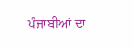ਪੰਜਾਬੀਆਂ ਦਾ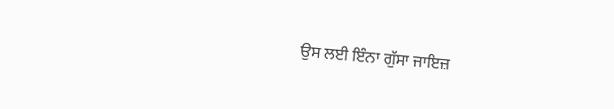ਉਸ ਲਈ ਇੰਨਾ ਗੁੱਸਾ ਜਾਇਜ਼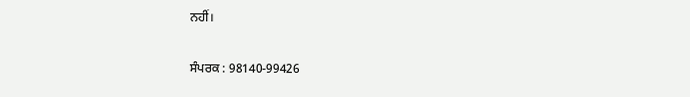ਨਹੀਂ।

ਸੰਪਰਕ : 98140-99426